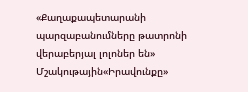«Քաղաքապետարանի պարզաբանումները թատրոնի վերաբերյալ լոլոներ են»
Մշակութային«Իրավունքը»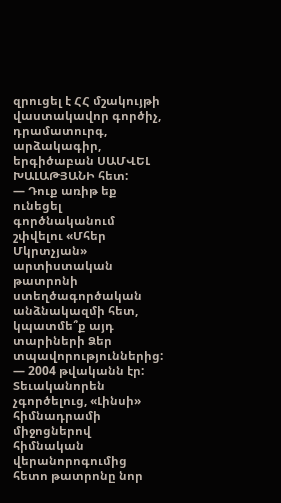զրուցել է ՀՀ մշակույթի վաստակավոր գործիչ, դրամատուրգ, արձակագիր, երգիծաբան ՍԱՄՎԵԼ ԽԱԼԱԹՅԱՆԻ հետ:
— Դուք առիթ եք ունեցել գործնականում շփվելու «Մհեր Մկրտչյան» արտիստական թատրոնի ստեղծագործական անձնակազմի հետ, կպատմե՞ք այդ տարիների Ձեր տպավորություններից:
— 2004 թվականն էր: Տեւականորեն չգործելուց, «Լինսի» հիմնադրամի միջոցներով հիմնական վերանորոգումից հետո թատրոնը նոր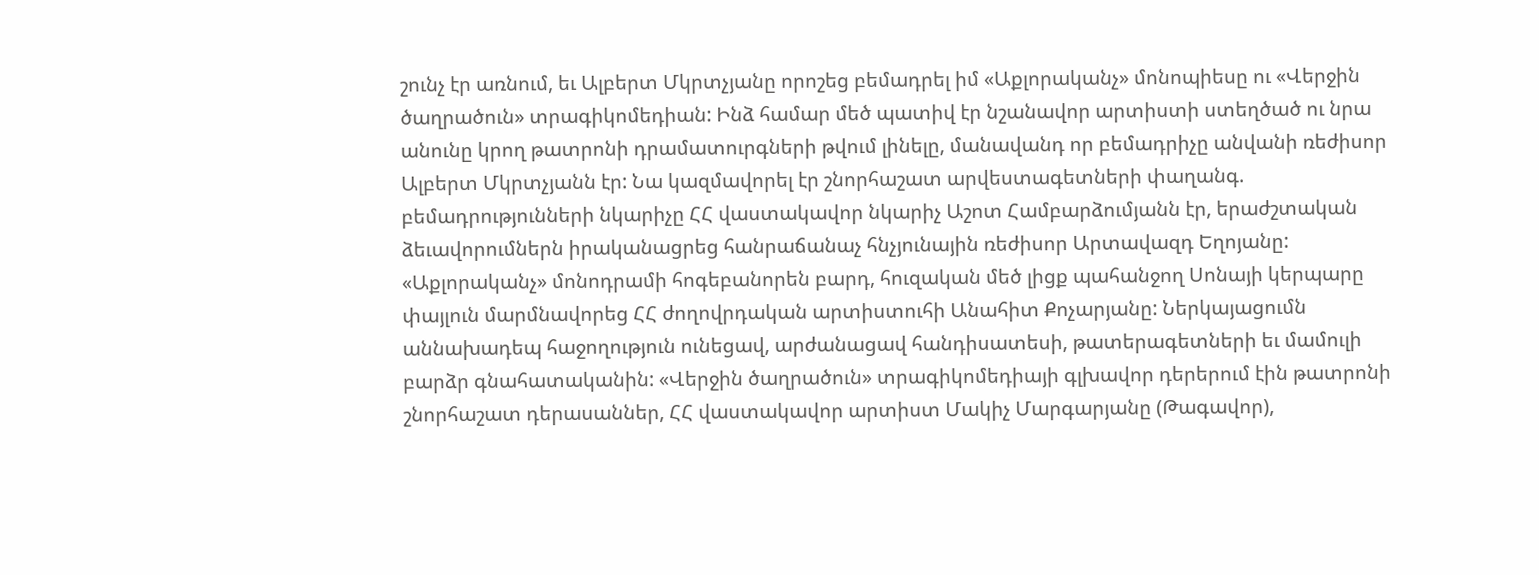շունչ էր առնում, եւ Ալբերտ Մկրտչյանը որոշեց բեմադրել իմ «Աքլորականչ» մոնոպիեսը ու «Վերջին ծաղրածուն» տրագիկոմեդիան: Ինձ համար մեծ պատիվ էր նշանավոր արտիստի ստեղծած ու նրա անունը կրող թատրոնի դրամատուրգների թվում լինելը, մանավանդ որ բեմադրիչը անվանի ռեժիսոր Ալբերտ Մկրտչյանն էր: Նա կազմավորել էր շնորհաշատ արվեստագետների փաղանգ. բեմադրությունների նկարիչը ՀՀ վաստակավոր նկարիչ Աշոտ Համբարձումյանն էր, երաժշտական ձեւավորումներն իրականացրեց հանրաճանաչ հնչյունային ռեժիսոր Արտավազդ Եղոյանը: «Աքլորականչ» մոնոդրամի հոգեբանորեն բարդ, հուզական մեծ լիցք պահանջող Սոնայի կերպարը փայլուն մարմնավորեց ՀՀ ժողովրդական արտիստուհի Անահիտ Քոչարյանը: Ներկայացումն աննախադեպ հաջողություն ունեցավ, արժանացավ հանդիսատեսի, թատերագետների եւ մամուլի բարձր գնահատականին: «Վերջին ծաղրածուն» տրագիկոմեդիայի գլխավոր դերերում էին թատրոնի շնորհաշատ դերասաններ, ՀՀ վաստակավոր արտիստ Մակիչ Մարգարյանը (Թագավոր),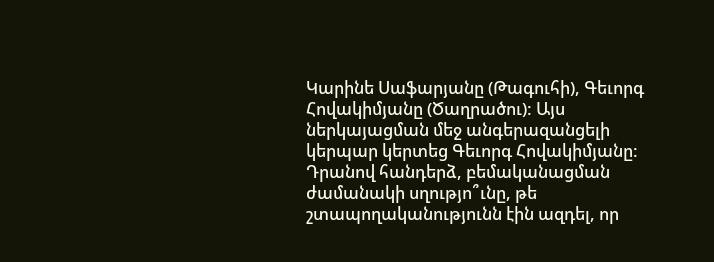Կարինե Սաֆարյանը (Թագուհի), Գեւորգ Հովակիմյանը (Ծաղրածու): Այս ներկայացման մեջ անգերազանցելի կերպար կերտեց Գեւորգ Հովակիմյանը: Դրանով հանդերձ, բեմականացման ժամանակի սղությո՞ւնը, թե շտապողականությունն էին ազդել, որ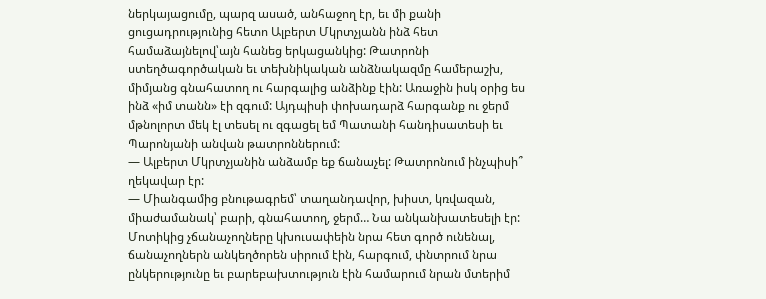ներկայացումը, պարզ ասած, անհաջող էր, եւ մի քանի ցուցադրությունից հետո Ալբերտ Մկրտչյանն ինձ հետ համաձայնելով՝այն հանեց երկացանկից: Թատրոնի ստեղծագործական եւ տեխնիկական անձնակազմը համերաշխ, միմյանց գնահատող ու հարգալից անձինք էին: Առաջին իսկ օրից ես ինձ «իմ տանն» էի զգում: Այդպիսի փոխադարձ հարգանք ու ջերմ մթնոլորտ մեկ էլ տեսել ու զգացել եմ Պատանի հանդիսատեսի եւ Պարոնյանի անվան թատրոններում:
— Ալբերտ Մկրտչյանին անձամբ եք ճանաչել: Թատրոնում ինչպիսի՞ ղեկավար էր:
— Միանգամից բնութագրեմ՝ տաղանդավոր, խիստ, կռվազան, միաժամանակ՝ բարի, գնահատող, ջերմ… Նա անկանխատեսելի էր: Մոտիկից չճանաչողները կխուսափեին նրա հետ գործ ունենալ, ճանաչողներն անկեղծորեն սիրում էին, հարգում, փնտրում նրա ընկերությունը եւ բարեբախտություն էին համարում նրան մտերիմ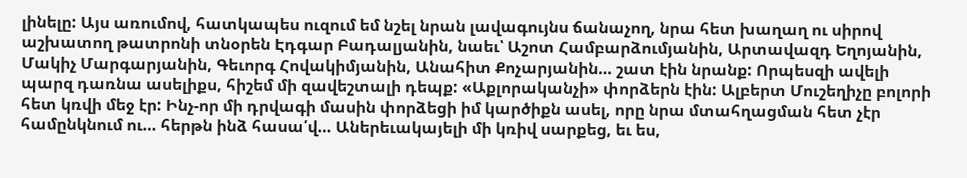լինելը: Այս առումով, հատկապես ուզում եմ նշել նրան լավագույնս ճանաչող, նրա հետ խաղաղ ու սիրով աշխատող թատրոնի տնօրեն Էդգար Բադալյանին, նաեւ՝ Աշոտ Համբարձումյանին, Արտավազդ Եղոյանին, Մակիչ Մարգարյանին, Գեւորգ Հովակիմյանին, Անահիտ Քոչարյանին… շատ էին նրանք: Որպեսզի ավելի պարզ դառնա ասելիքս, հիշեմ մի զավեշտալի դեպք: «Աքլորականչի» փորձերն էին: Ալբերտ Մուշեղիչը բոլորի հետ կռվի մեջ էր: Ինչ-որ մի դրվագի մասին փորձեցի իմ կարծիքն ասել, որը նրա մտահղացման հետ չէր համընկնում ու… հերթն ինձ հասա՛վ… Աներեւակայելի մի կռիվ սարքեց, եւ ես,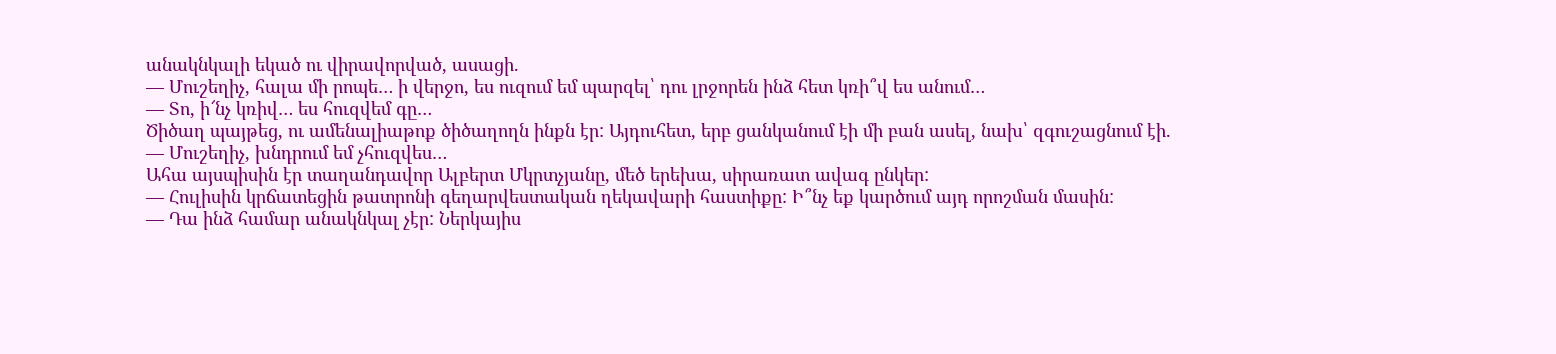անակնկալի եկած ու վիրավորված, ասացի.
— Մուշեղիչ, հալա մի րոպե… ի վերջո, ես ուզում եմ պարզել՝ դու լրջորեն ինձ հետ կռի՞վ ես անում…
— Տո, ի՜նչ կռիվ… ես հուզվեմ գը…
Ծիծաղ պայթեց, ու ամենալիաթոք ծիծաղողն ինքն էր: Այդուհետ, երբ ցանկանում էի մի բան ասել, նախ՝ զգուշացնում էի.
— Մուշեղիչ, խնդրում եմ չհուզվես…
Ահա այսպիսին էր տաղանդավոր Ալբերտ Մկրտչյանը, մեծ երեխա, սիրառատ ավագ ընկեր:
— Հուլիսին կրճատեցին թատրոնի գեղարվեստական ղեկավարի հաստիքը: Ի՞նչ եք կարծում այդ որոշման մասին:
— Դա ինձ համար անակնկալ չէր: Ներկայիս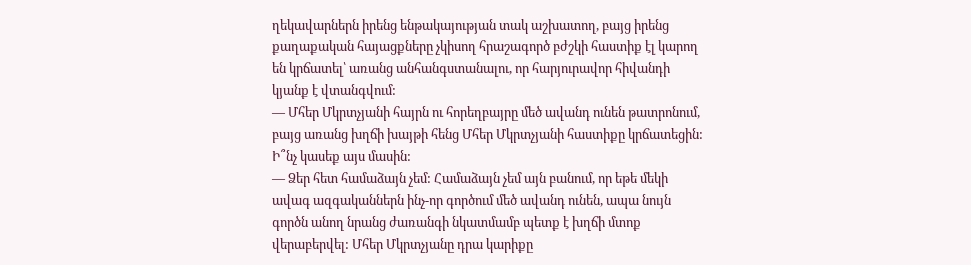ղեկավարներն իրենց ենթակայության տակ աշխատող, բայց իրենց քաղաքական հայացքները չկիսող հրաշագործ բժշկի հաստիք էլ կարող են կրճատել՝ առանց անհանգստանալու, որ հարյուրավոր հիվանդի կյանք է վտանգվում:
— Մհեր Մկրտչյանի հայրն ու հորեղբայրը մեծ ավանդ ունեն թատրոնում, բայց առանց խղճի խայթի հենց Մհեր Մկրտչյանի հաստիքը կրճատեցին: Ի՞նչ կասեք այս մասին:
— Ձեր հետ համաձայն չեմ: Համաձայն չեմ այն բանում, որ եթե մեկի ավագ ազգականներն ինչ-որ գործում մեծ ավանդ ունեն, ապա նույն գործն անող նրանց ժառանգի նկատմամբ պետք է խղճի մտոք վերաբերվել: Մհեր Մկրտչյանը դրա կարիքը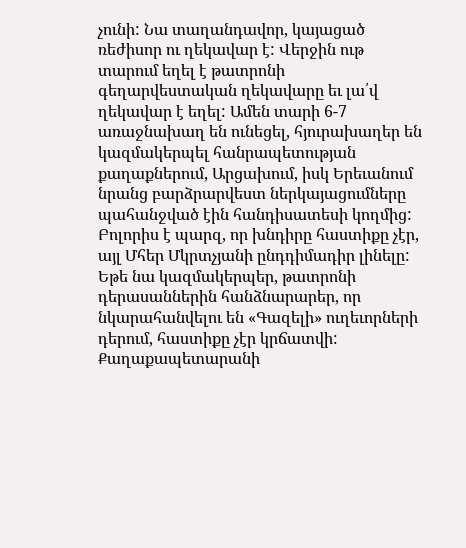չունի: Նա տաղանդավոր, կայացած ռեժիսոր ու ղեկավար է: Վերջին ութ տարում եղել է թատրոնի գեղարվեստական ղեկավարը եւ լա՛վ ղեկավար է եղել: Ամեն տարի 6-7 առաջնախաղ են ունեցել, հյուրախաղեր են կազմակերպել հանրապետության քաղաքներում, Արցախում, իսկ Երեւանում նրանց բարձրարվեստ ներկայացումները պահանջված էին հանդիսատեսի կողմից: Բոլորիս է պարզ, որ խնդիրը հաստիքը չէր, այլ Մհեր Մկրտչյանի ընդդիմադիր լինելը: Եթե նա կազմակերպեր, թատրոնի դերասաններին հանձնարարեր, որ նկարահանվելու են «Գազելի» ուղեւորների դերում, հաստիքը չէր կրճատվի: Քաղաքապետարանի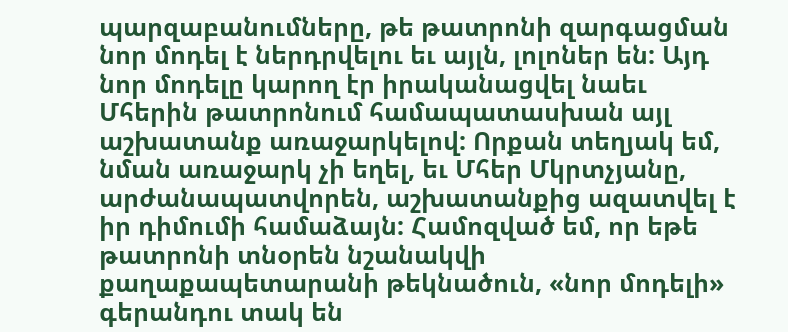պարզաբանումները, թե թատրոնի զարգացման նոր մոդել է ներդրվելու եւ այլն, լոլոներ են: Այդ նոր մոդելը կարող էր իրականացվել նաեւ Մհերին թատրոնում համապատասխան այլ աշխատանք առաջարկելով: Որքան տեղյակ եմ, նման առաջարկ չի եղել, եւ Մհեր Մկրտչյանը, արժանապատվորեն, աշխատանքից ազատվել է իր դիմումի համաձայն: Համոզված եմ, որ եթե թատրոնի տնօրեն նշանակվի քաղաքապետարանի թեկնածուն, «նոր մոդելի» գերանդու տակ են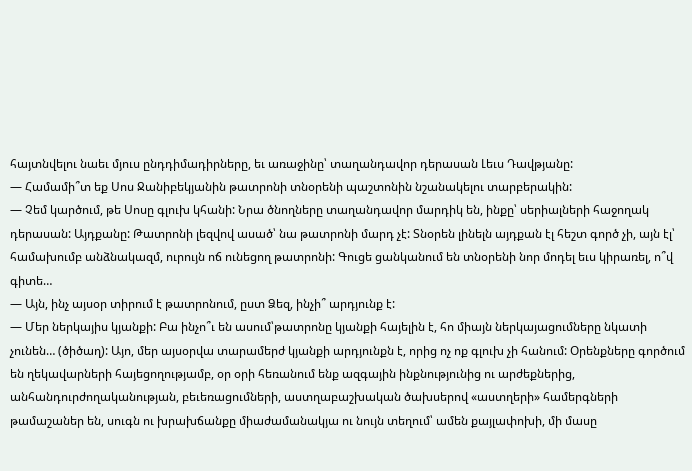հայտնվելու նաեւ մյուս ընդդիմադիրները, եւ առաջինը՝ տաղանդավոր դերասան Լեւս Դավթյանը:
— Համամի՞տ եք Սոս Ջանիբեկյանին թատրոնի տնօրենի պաշտոնին նշանակելու տարբերակին:
— Չեմ կարծում, թե Սոսը գլուխ կհանի: Նրա ծնողները տաղանդավոր մարդիկ են, ինքը՝ սերիալների հաջողակ դերասան: Այդքանը: Թատրոնի լեզվով ասած՝ նա թատրոնի մարդ չէ: Տնօրեն լինելն այդքան էլ հեշտ գործ չի, այն էլ՝ համախումբ անձնակազմ, ուրույն ոճ ունեցող թատրոնի: Գուցե ցանկանում են տնօրենի նոր մոդել եւս կիրառել, ո՞վ գիտե…
— Այն, ինչ այսօր տիրում է թատրոնում, ըստ Ձեզ, ինչի՞ արդյունք է:
— Մեր ներկայիս կյանքի: Բա ինչո՞ւ են ասում՝թատրոնը կյանքի հայելին է, հո միայն ներկայացումները նկատի չունեն… (ծիծաղ): Այո, մեր այսօրվա տարամերժ կյանքի արդյունքն է, որից ոչ ոք գլուխ չի հանում: Օրենքները գործում են ղեկավարների հայեցողությամբ, օր օրի հեռանում ենք ազգային ինքնությունից ու արժեքներից, անհանդուրժողականության, բեւեռացումների, աստղաբաշխական ծախսերով «աստղերի» համերգների թամաշաներ են, սուգն ու խրախճանքը միաժամանակյա ու նույն տեղում՝ ամեն քայլափոխի, մի մասը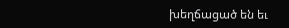խեղճացած են եւ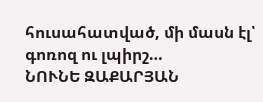հուսահատված, մի մասն էլ՝ գոռոզ ու լպիրշ…
ՆՈՒՆԵ ԶԱՔԱՐՅԱՆ